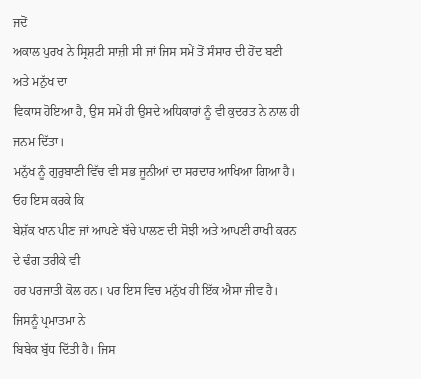ਜਦੋਂ
ਅਕਾਲ ਪੁਰਖ ਨੇ ਸ੍ਰਿਸ਼ਟੀ ਸਾਜ਼ੀ ਸੀ ਜਾਂ ਜਿਸ ਸਮੇਂ ਤੋਂ ਸੰਸਾਰ ਦੀ ਹੋਂਦ ਬਣੀ ਅਤੇ ਮਨੁੱਖ ਦਾ
ਵਿਕਾਸ ਹੋਇਆ ਹੈ, ਉਸ ਸਮੇਂ ਹੀ ਉਸਦੇ ਅਧਿਕਾਰਾਂ ਨੂੰ ਵੀ ਕੁਦਰਤ ਨੇ ਨਾਲ ਹੀ ਜਨਮ ਦਿੱਤਾ।
ਮਨੁੱਖ ਨੂੰ ਗੁਰੁਬਾਣੀ ਵਿੱਚ ਵੀ ਸਭ ਜੂਨੀਆਂ ਦਾ ਸਰਦਾਰ ਆਖਿਆ ਗਿਆ ਹੈ। ਓਹ ਇਸ ਕਰਕੇ ਕਿ
ਬੇਸ਼ੱਕ ਖਾਨ ਪੀਣ ਜਾਂ ਆਪਣੇ ਬੱਚੇ ਪਾਲਣ ਦੀ ਸੋਝੀ ਅਤੇ ਆਪਣੀ ਰਾਖੀ ਕਰਨ ਦੇ ਢੰਗ ਤਰੀਕੇ ਵੀ
ਹਰ ਪਰਜਾਤੀ ਕੋਲ ਹਨ। ਪਰ ਇਸ ਵਿਚ ਮਨੁੱਖ ਹੀ ਇੱਕ ਐਸਾ ਜੀਵ ਹੈ। ਜਿਸਨੂੰ ਪ੍ਰਮਾਤਮਾ ਨੇ
ਬਿਬੇਕ ਬੁੱਧ ਦਿੱਤੀ ਹੈ। ਜਿਸ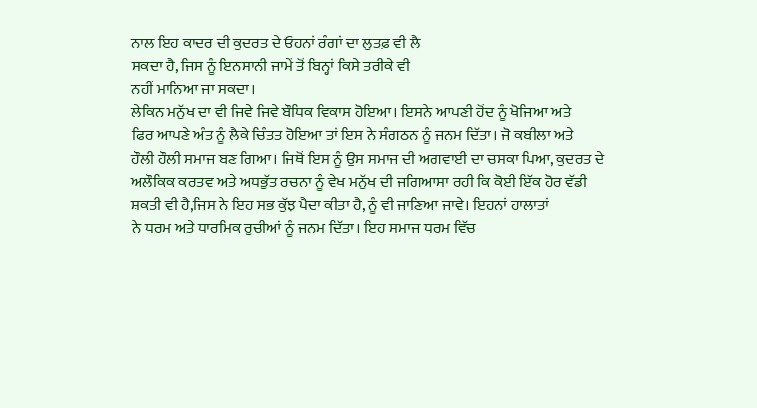ਨਾਲ ਇਹ ਕਾਦਰ ਦੀ ਕੁਦਰਤ ਦੇ ਓਹਨਾਂ ਰੰਗਾਂ ਦਾ ਲੁਤਫ਼ ਵੀ ਲੈ
ਸਕਦਾ ਹੈ, ਜਿਸ ਨੂੰ ਇਨਸਾਨੀ ਜਾਮੇਂ ਤੋਂ ਬਿਨ੍ਹਾਂ ਕਿਸੇ ਤਰੀਕੇ ਵੀ
ਨਹੀਂ ਮਾਨਿਆ ਜਾ ਸਕਦਾ।
ਲੇਕਿਨ ਮਨੁੱਖ ਦਾ ਵੀ ਜਿਵੇ ਜਿਵੇ ਬੌਧਿਕ ਵਿਕਾਸ ਹੋਇਆ। ਇਸਨੇ ਆਪਣੀ ਹੋਂਦ ਨੂੰ ਖੋਜਿਆ ਅਤੇ
ਫਿਰ ਆਪਣੇ ਅੰਤ ਨੂੰ ਲੈਕੇ ਚਿੰਤਤ ਹੋਇਆ ਤਾਂ ਇਸ ਨੇ ਸੰਗਠਨ ਨੂੰ ਜਨਮ ਦਿੱਤਾ। ਜੋ ਕਬੀਲਾ ਅਤੇ
ਹੌਲੀ ਹੌਲੀ ਸਮਾਜ ਬਣ ਗਿਆ। ਜਿਥੋਂ ਇਸ ਨੂੰ ਉਸ ਸਮਾਜ ਦੀ ਅਗਵਾਈ ਦਾ ਚਸਕਾ ਪਿਆ, ਕੁਦਰਤ ਦੇ
ਅਲੌਕਿਕ ਕਰਤਵ ਅਤੇ ਅਧਭੁੱਤ ਰਚਨਾ ਨੂੰ ਵੇਖ ਮਨੁੱਖ ਦੀ ਜਗਿਆਸਾ ਰਹੀ ਕਿ ਕੋਈ ਇੱਕ ਹੋਰ ਵੱਡੀ
ਸ਼ਕਤੀ ਵੀ ਹੈ,ਜਿਸ ਨੇ ਇਹ ਸਭ ਕੁੱਝ ਪੈਦਾ ਕੀਤਾ ਹੈ, ਨੂੰ ਵੀ ਜਾਣਿਆ ਜਾਵੇ। ਇਹਨਾਂ ਹਾਲਾਤਾਂ
ਨੇ ਧਰਮ ਅਤੇ ਧਾਰਮਿਕ ਰੁਚੀਆਂ ਨੂੰ ਜਨਮ ਦਿੱਤਾ। ਇਹ ਸਮਾਜ ਧਰਮ ਵਿੱਚ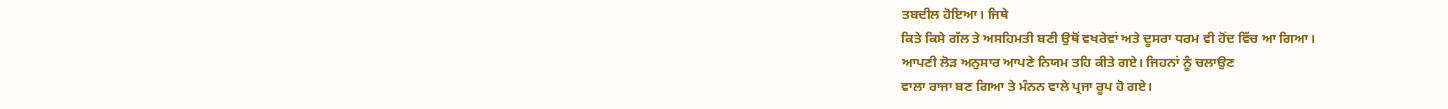ਤਬਦੀਲ ਹੋਇਆ। ਜਿਥੇ
ਕਿਤੇ ਕਿਸੇ ਗੱਲ ਤੇ ਅਸਹਿਮਤੀ ਬਣੀ ਉਥੋਂ ਵਖਰੇਵਾਂ ਅਤੇ ਦੂਸਰਾ ਧਰਮ ਵੀ ਹੋਂਦ ਵਿੱਚ ਆ ਗਿਆ।
ਆਪਣੀ ਲੋੜ ਅਨੁਸਾਰ ਆਪਣੇ ਨਿਯਮ ਤਹਿ ਕੀਤੇ ਗਏ। ਜਿਹਨਾਂ ਨੂੰ ਚਲਾਉਣ
ਵਾਲਾ ਰਾਜਾ ਬਣ ਗਿਆ ਤੇ ਮੰਨਨ ਵਾਲੇ ਪ੍ਰਜਾ ਰੂਪ ਹੋ ਗਏ।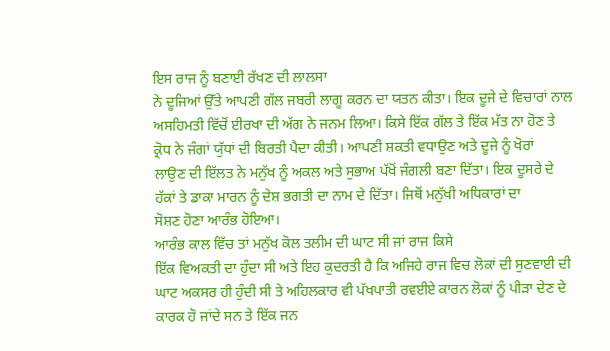ਇਸ ਰਾਜ ਨੂੰ ਬਣਾਈ ਰੱਖਣ ਦੀ ਲਾਲਸਾ
ਨੇ ਦੂਜਿਆਂ ਉੱਤੇ ਆਪਣੀ ਗੱਲ ਜਬਰੀ ਲਾਗੂ ਕਰਨ ਦਾ ਯਤਨ ਕੀਤਾ। ਇਕ ਦੂਜੇ ਦੇ ਵਿਚਾਰਾਂ ਨਾਲ
ਅਸਹਿਮਤੀ ਵਿੱਚੋਂ ਈਰਖਾ ਦੀ ਅੱਗ ਨੇ ਜਨਮ ਲਿਆ। ਕਿਸੇ ਇੱਕ ਗੱਲ ਤੇ ਇੱਕ ਮੱਤ ਨਾ ਹੋਣ ਤੇ
ਕ੍ਰੋਧ ਨੇ ਜੰਗਾਂ ਯੁੱਧਾਂ ਦੀ ਬਿਰਤੀ ਪੈਦਾ ਕੀਤੀ। ਆਪਣੀ ਸ਼ਕਤੀ ਵਧਾਉਣ ਅਤੇ ਦੂਜੇ ਨੂੰ ਖੋਰਾਂ
ਲਾਉਣ ਦੀ ਇੱਲਤ ਨੇ ਮਨੁੱਖ ਨੂੰ ਅਕਲ ਅਤੇ ਸੁਭਾਅ ਪੱਖੋਂ ਜੰਗਲੀ ਬਣਾ ਦਿੱਤਾ। ਇਕ ਦੂਸਰੇ ਦੇ
ਹੱਕਾਂ ਤੇ ਡਾਕਾ ਮਾਰਨ ਨੂੰ ਦੇਸ਼ ਭਗਤੀ ਦਾ ਨਾਮ ਦੇ ਦਿੱਤਾ। ਜਿਥੋਂ ਮਨੁੱਖੀ ਅਧਿਕਾਰਾਂ ਦਾ
ਸੋਸ਼ਣ ਹੋਣਾ ਆਰੰਭ ਹੋਇਆ।
ਆਰੰਭ ਕਾਲ ਵਿੱਚ ਤਾਂ ਮਨੁੱਖ ਕੋਲ ਤਲੀਮ ਦੀ ਘਾਟ ਸੀ ਜਾਂ ਰਾਜ ਕਿਸੇ
ਇੱਕ ਵਿਅਕਤੀ ਦਾ ਹੁੰਦਾ ਸੀ ਅਤੇ ਇਹ ਕੁਦਰਤੀ ਹੈ ਕਿ ਅਜਿਹੇ ਰਾਜ ਵਿਚ ਲੋਕਾਂ ਦੀ ਸੁਣਵਾਈ ਦੀ
ਘਾਟ ਅਕਸਰ ਹੀ ਹੁੰਦੀ ਸੀ ਤੇ ਅਹਿਲਕਾਰ ਵੀ ਪੱਖਪਾਤੀ ਰਵਈਏ ਕਾਰਨ ਲੋਕਾਂ ਨੂੰ ਪੀੜਾ ਦੇਣ ਦੇ
ਕਾਰਕ ਹੋ ਜਾਂਦੇ ਸਨ ਤੇ ਇੱਕ ਜਨ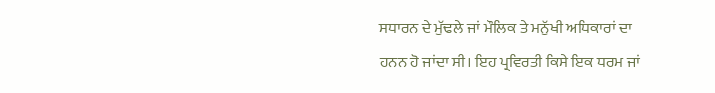ਸਧਾਰਨ ਦੇ ਮੁੱਢਲੇ ਜਾਂ ਮੌਲਿਕ ਤੇ ਮਨੁੱਖੀ ਅਧਿਕਾਰਾਂ ਦਾ
ਹਨਨ ਹੋ ਜਾਂਦਾ ਸੀ। ਇਹ ਪ੍ਰਵਿਰਤੀ ਕਿਸੇ ਇਕ ਧਰਮ ਜਾਂ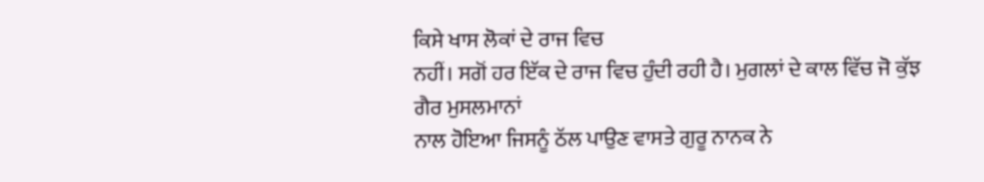ਕਿਸੇ ਖਾਸ ਲੋਕਾਂ ਦੇ ਰਾਜ ਵਿਚ
ਨਹੀਂ। ਸਗੋਂ ਹਰ ਇੱਕ ਦੇ ਰਾਜ ਵਿਚ ਹੁੰਦੀ ਰਹੀ ਹੈ। ਮੁਗਲਾਂ ਦੇ ਕਾਲ ਵਿੱਚ ਜੋ ਕੁੱਝ ਗੈਰ ਮੁਸਲਮਾਨਾਂ
ਨਾਲ ਹੋਇਆ ਜਿਸਨੂੰ ਠੱਲ ਪਾਉਣ ਵਾਸਤੇ ਗੁਰੂ ਨਾਨਕ ਨੇ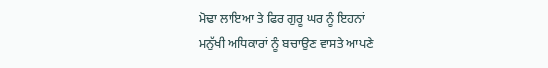ਮੋਢਾ ਲਾਇਆ ਤੇ ਫਿਰ ਗੁਰੂ ਘਰ ਨੂੰ ਇਹਨਾਂ
ਮਨੁੱਖੀ ਅਧਿਕਾਰਾਂ ਨੂੰ ਬਚਾਉਣ ਵਾਸਤੇ ਆਪਣੇ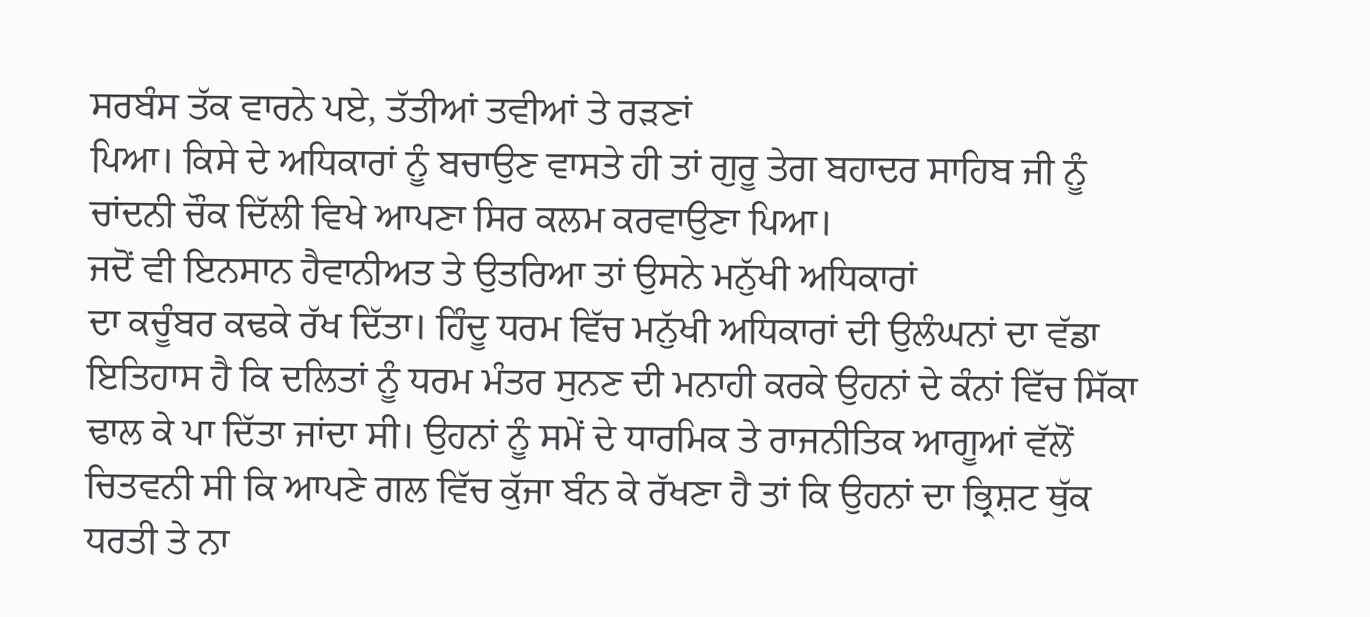ਸਰਬੰਸ ਤੱਕ ਵਾਰਨੇ ਪਏ, ਤੱਤੀਆਂ ਤਵੀਆਂ ਤੇ ਰੜਣਾਂ
ਪਿਆ। ਕਿਸੇ ਦੇ ਅਧਿਕਾਰਾਂ ਨੂੰ ਬਚਾਉਣ ਵਾਸਤੇ ਹੀ ਤਾਂ ਗੁਰੂ ਤੇਗ ਬਹਾਦਰ ਸਾਹਿਬ ਜੀ ਨੂੰ
ਚਾਂਦਨੀ ਚੌਕ ਦਿੱਲੀ ਵਿਖੇ ਆਪਣਾ ਸਿਰ ਕਲਮ ਕਰਵਾਉਣਾ ਪਿਆ।
ਜਦੋਂ ਵੀ ਇਨਸਾਨ ਹੈਵਾਨੀਅਤ ਤੇ ਉਤਰਿਆ ਤਾਂ ਉਸਨੇ ਮਨੁੱਖੀ ਅਧਿਕਾਰਾਂ
ਦਾ ਕਚੂੰਬਰ ਕਢਕੇ ਰੱਖ ਦਿੱਤਾ। ਹਿੰਦੂ ਧਰਮ ਵਿੱਚ ਮਨੁੱਖੀ ਅਧਿਕਾਰਾਂ ਦੀ ਉਲੰਘਨਾਂ ਦਾ ਵੱਡਾ
ਇਤਿਹਾਸ ਹੈ ਕਿ ਦਲਿਤਾਂ ਨੂੰ ਧਰਮ ਮੰਤਰ ਸੁਨਣ ਦੀ ਮਨਾਹੀ ਕਰਕੇ ਉਹਨਾਂ ਦੇ ਕੰਨਾਂ ਵਿੱਚ ਸਿੱਕਾ
ਢਾਲ ਕੇ ਪਾ ਦਿੱਤਾ ਜਾਂਦਾ ਸੀ। ਉਹਨਾਂ ਨੂੰ ਸਮੇਂ ਦੇ ਧਾਰਮਿਕ ਤੇ ਰਾਜਨੀਤਿਕ ਆਗੂਆਂ ਵੱਲੋਂ
ਚਿਤਵਨੀ ਸੀ ਕਿ ਆਪਣੇ ਗਲ ਵਿੱਚ ਕੁੱਜਾ ਬੰਨ ਕੇ ਰੱਖਣਾ ਹੈ ਤਾਂ ਕਿ ਉਹਨਾਂ ਦਾ ਭ੍ਰਿਸ਼ਟ ਥੁੱਕ
ਧਰਤੀ ਤੇ ਨਾ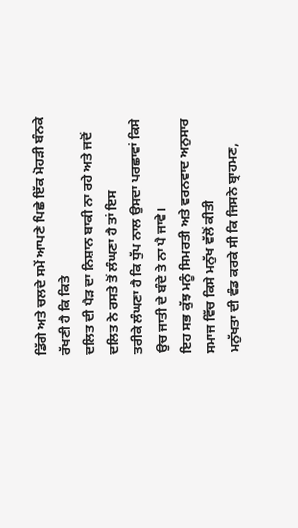ਡਿੱਗੇ ਅਤੇ ਚਲਦੇ ਸਮੇਂ ਆਪਣੇ ਪਿਛੇ ਇੱਕ ਮੋਹੜੀ ਬੰਨਕੇ ਰੱਖਣੀ ਹੈ ਕਿ ਕਿਤੇ
ਦਲਿਤ ਦੀ ਪੈੜ ਦਾ ਨਿਸ਼ਾਨ ਬਾਕੀ ਨਾ ਰਹੇ ਅਤੇ ਜਦੋਂ ਦਲਿਤ ਨੇ ਰਸਤੇ ਤੋਂ ਲੰਘਣਾ ਹੈ ਤਾਂ ਇਸ
ਤਰੀਕੇ ਲੰਘਣਾ ਹੈ ਕਿ ਧੁੱਪ ਨਾਲ ਉਸਦਾ ਪਰਛਾਵਾਂ ਕਿਸੇ ਉਚ ਜਾਤੀ ਦੇ ਬੰਦੇ ਤੇ ਨਾ ਪੈ ਜਾਵੇ।
ਇਹ ਸਭ ਕੁੱਝ ਮਨੂੰ ਸਿਮਰਤੀ ਅਤੇ ਵਰਨਵਾਦ ਅਨੁਸਾਰ ਸਮਾਜ ਵਿੱਚ ਕਿਸੇ ਮਨੁੱਖ ਵੱਲੋਂ ਕੀਤੀ
ਮਨੁੱਖਤਾ ਦੀ ਵੰਡ ਕਰਕੇ ਸੀ ਕਿ ਜਿਸਨੇ ਬ੍ਰਾਹਮਣ,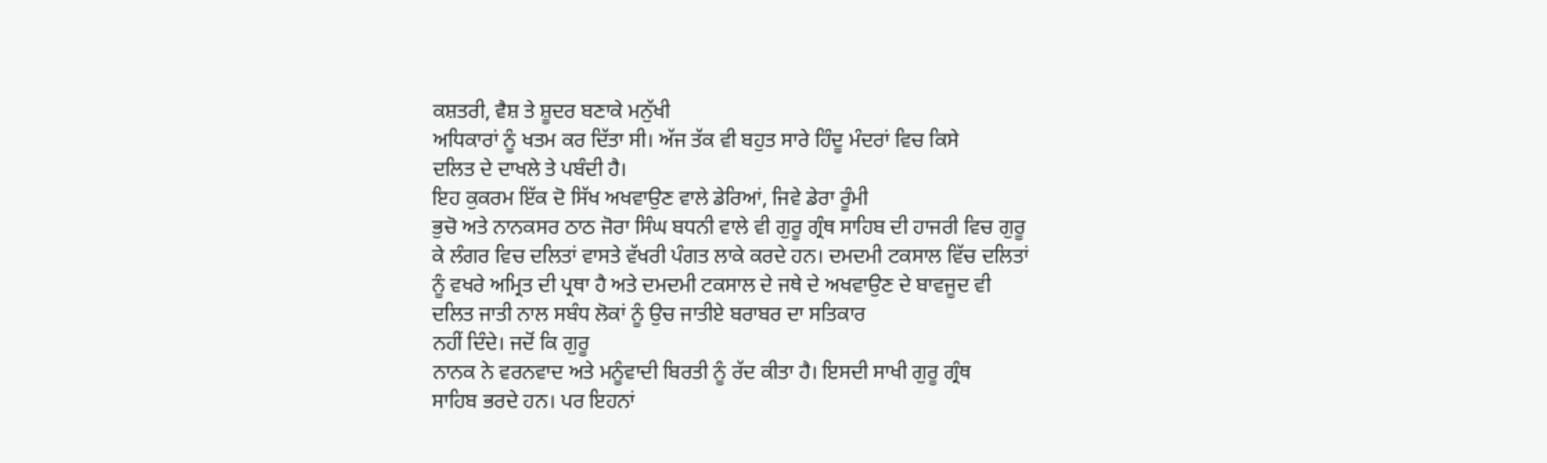ਕਸ਼ਤਰੀ, ਵੈਸ਼ ਤੇ ਸ਼ੂਦਰ ਬਣਾਕੇ ਮਨੁੱਖੀ
ਅਧਿਕਾਰਾਂ ਨੂੰ ਖਤਮ ਕਰ ਦਿੱਤਾ ਸੀ। ਅੱਜ ਤੱਕ ਵੀ ਬਹੁਤ ਸਾਰੇ ਹਿੰਦੂ ਮੰਦਰਾਂ ਵਿਚ ਕਿਸੇ
ਦਲਿਤ ਦੇ ਦਾਖਲੇ ਤੇ ਪਬੰਦੀ ਹੈ।
ਇਹ ਕੁਕਰਮ ਇੱਕ ਦੋ ਸਿੱਖ ਅਖਵਾਉਣ ਵਾਲੇ ਡੇਰਿਆਂ, ਜਿਵੇ ਡੇਰਾ ਰੂੰਮੀ
ਭੁਚੋ ਅਤੇ ਨਾਨਕਸਰ ਠਾਠ ਜੋਰਾ ਸਿੰਘ ਬਧਨੀ ਵਾਲੇ ਵੀ ਗੁਰੂ ਗ੍ਰੰਥ ਸਾਹਿਬ ਦੀ ਹਾਜਰੀ ਵਿਚ ਗੁਰੂ
ਕੇ ਲੰਗਰ ਵਿਚ ਦਲਿਤਾਂ ਵਾਸਤੇ ਵੱਖਰੀ ਪੰਗਤ ਲਾਕੇ ਕਰਦੇ ਹਨ। ਦਮਦਮੀ ਟਕਸਾਲ ਵਿੱਚ ਦਲਿਤਾਂ
ਨੂੰ ਵਖਰੇ ਅਮ੍ਰਿਤ ਦੀ ਪ੍ਰਥਾ ਹੈ ਅਤੇ ਦਮਦਮੀ ਟਕਸਾਲ ਦੇ ਜਥੇ ਦੇ ਅਖਵਾਉਣ ਦੇ ਬਾਵਜੂਦ ਵੀ
ਦਲਿਤ ਜਾਤੀ ਨਾਲ ਸਬੰਧ ਲੋਕਾਂ ਨੂੰ ਉਚ ਜਾਤੀਏ ਬਰਾਬਰ ਦਾ ਸਤਿਕਾਰ
ਨਹੀਂ ਦਿੰਦੇ। ਜਦੋਂ ਕਿ ਗੁਰੂ
ਨਾਨਕ ਨੇ ਵਰਨਵਾਦ ਅਤੇ ਮਨੂੰਵਾਦੀ ਬਿਰਤੀ ਨੂੰ ਰੱਦ ਕੀਤਾ ਹੈ। ਇਸਦੀ ਸਾਖੀ ਗੁਰੂ ਗ੍ਰੰਥ
ਸਾਹਿਬ ਭਰਦੇ ਹਨ। ਪਰ ਇਹਨਾਂ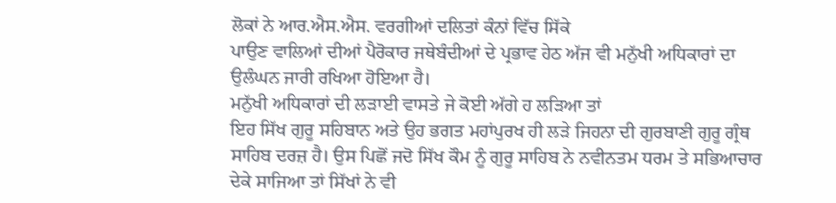ਲੋਕਾਂ ਨੇ ਆਰ.ਐਸ.ਐਸ. ਵਰਗੀਆਂ ਦਲਿਤਾਂ ਕੰਨਾਂ ਵਿੱਚ ਸਿੱਕੇ
ਪਾਉਣ ਵਾਲਿਆਂ ਦੀਆਂ ਪੈਰੋਕਾਰ ਜਥੇਬੰਦੀਆਂ ਦੇ ਪ੍ਰਭਾਵ ਹੇਠ ਅੱਜ ਵੀ ਮਨੁੱਖੀ ਅਧਿਕਾਰਾਂ ਦਾ
ਉਲੰਘਨ ਜਾਰੀ ਰਖਿਆ ਹੋਇਆ ਹੈ।
ਮਨੁੱਖੀ ਅਧਿਕਾਰਾਂ ਦੀ ਲੜਾਈ ਵਾਸਤੇ ਜੇ ਕੋਈ ਅੱਗੇ ਹ ਲੜਿਆ ਤਾਂ
ਇਹ ਸਿੱਖ ਗੁਰੂ ਸਹਿਬਾਨ ਅਤੇ ਉਹ ਭਗਤ ਮਹਾਂਪੁਰਖ ਹੀ ਲੜੇ ਜਿਹਨਾ ਦੀ ਗੁਰਬਾਣੀ ਗੁਰੂ ਗ੍ਰੰਥ
ਸਾਹਿਬ ਦਰਜ਼ ਹੈ। ਉਸ ਪਿਛੋਂ ਜਦੋ ਸਿੱਖ ਕੌਮ ਨੂੰ ਗੁਰੂ ਸਾਹਿਬ ਨੇ ਨਵੀਨਤਮ ਧਰਮ ਤੇ ਸਭਿਆਚਾਰ
ਦੇਕੇ ਸਾਜਿਆ ਤਾਂ ਸਿੱਖਾਂ ਨੇ ਵੀ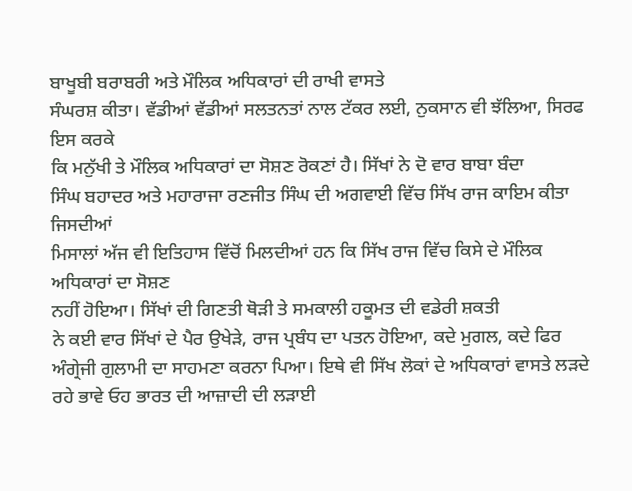ਬਾਖੂਬੀ ਬਰਾਬਰੀ ਅਤੇ ਮੌਲਿਕ ਅਧਿਕਾਰਾਂ ਦੀ ਰਾਖੀ ਵਾਸਤੇ
ਸੰਘਰਸ਼ ਕੀਤਾ। ਵੱਡੀਆਂ ਵੱਡੀਆਂ ਸਲਤਨਤਾਂ ਨਾਲ ਟੱਕਰ ਲਈ, ਨੁਕਸਾਨ ਵੀ ਝੱਲਿਆ, ਸਿਰਫ ਇਸ ਕਰਕੇ
ਕਿ ਮਨੁੱਖੀ ਤੇ ਮੌਲਿਕ ਅਧਿਕਾਰਾਂ ਦਾ ਸੋਸ਼ਣ ਰੋਕਣਾਂ ਹੈ। ਸਿੱਖਾਂ ਨੇ ਦੋ ਵਾਰ ਬਾਬਾ ਬੰਦਾ
ਸਿੰਘ ਬਹਾਦਰ ਅਤੇ ਮਹਾਰਾਜਾ ਰਣਜੀਤ ਸਿੰਘ ਦੀ ਅਗਵਾਈ ਵਿੱਚ ਸਿੱਖ ਰਾਜ ਕਾਇਮ ਕੀਤਾ ਜਿਸਦੀਆਂ
ਮਿਸਾਲਾਂ ਅੱਜ ਵੀ ਇਤਿਹਾਸ ਵਿੱਚੋਂ ਮਿਲਦੀਆਂ ਹਨ ਕਿ ਸਿੱਖ ਰਾਜ ਵਿੱਚ ਕਿਸੇ ਦੇ ਮੌਲਿਕ
ਅਧਿਕਾਰਾਂ ਦਾ ਸੋਸ਼ਣ
ਨਹੀਂ ਹੋਇਆ। ਸਿੱਖਾਂ ਦੀ ਗਿਣਤੀ ਥੋੜੀ ਤੇ ਸਮਕਾਲੀ ਹਕੂਮਤ ਦੀ ਵਡੇਰੀ ਸ਼ਕਤੀ
ਨੇ ਕਈ ਵਾਰ ਸਿੱਖਾਂ ਦੇ ਪੈਰ ਉਖੇੜੇ, ਰਾਜ ਪ੍ਰਬੰਧ ਦਾ ਪਤਨ ਹੋਇਆ, ਕਦੇ ਮੁਗਲ, ਕਦੇ ਫਿਰ
ਅੰਗ੍ਰੇਜੀ ਗੁਲਾਮੀ ਦਾ ਸਾਹਮਣਾ ਕਰਨਾ ਪਿਆ। ਇਥੇ ਵੀ ਸਿੱਖ ਲੋਕਾਂ ਦੇ ਅਧਿਕਾਰਾਂ ਵਾਸਤੇ ਲੜਦੇ
ਰਹੇ ਭਾਵੇ ਓਹ ਭਾਰਤ ਦੀ ਆਜ਼ਾਦੀ ਦੀ ਲੜਾਈ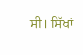ਸੀ। ਸਿੱਖਾਂ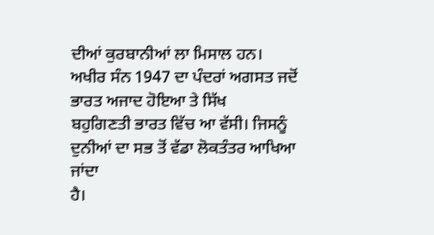ਦੀਆਂ ਕੁਰਬਾਨੀਆਂ ਲਾ ਮਿਸਾਲ ਹਨ।
ਅਖੀਰ ਸੰਨ 1947 ਦਾ ਪੰਦਰਾਂ ਅਗਸਤ ਜਦੋਂ ਭਾਰਤ ਅਜਾਦ ਹੋਇਆ ਤੇ ਸਿੱਖ
ਬਹੁਗਿਣਤੀ ਭਾਰਤ ਵਿੱਚ ਆ ਵੱਸੀ। ਜਿਸਨੂੰ ਦੁਨੀਆਂ ਦਾ ਸਭ ਤੋਂ ਵੱਡਾ ਲੋਕਤੰਤਰ ਆਖਿਆ ਜਾਂਦਾ
ਹੈ।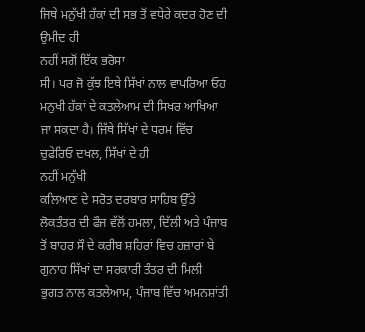ਜਿਥੇ ਮਨੁੱਖੀ ਹੱਕਾਂ ਦੀ ਸਭ ਤੋਂ ਵਧੇਰੇ ਕਦਰ ਹੋਣ ਦੀ ਉਮੀਦ ਹੀ
ਨਹੀਂ ਸਗੋਂ ਇੱਕ ਭਰੋਸਾ
ਸੀ। ਪਰ ਜੋ ਕੁੱਝ ਇਥੇ ਸਿੱਖਾਂ ਨਾਲ ਵਾਪਰਿਆ ਓਹ ਮਨੁਖੀ ਹੱਕਾਂ ਦੇ ਕਤਲੇਆਮ ਦੀ ਸਿਖਰ ਆਖਿਆ
ਜਾ ਸਕਦਾ ਹੈ। ਜਿੱਥੇ ਸਿੱਖਾਂ ਦੇ ਧਰਮ ਵਿੱਚ ਚੁਫੇਰਿਓ ਦਖਲ, ਸਿੱਖਾਂ ਦੇ ਹੀ
ਨਹੀਂ ਮਨੁੱਖੀ
ਕਲਿਆਣ ਦੇ ਸਰੋਤ ਦਰਬਾਰ ਸਾਹਿਬ ਉੱਤੇ ਲੋਕਤੰਤਰ ਦੀ ਫੌਜ ਵੱਲੋਂ ਹਮਲਾ, ਦਿੱਲੀ ਅਤੇ ਪੰਜਾਬ
ਤੋਂ ਬਾਹਰ ਸੌ ਦੇ ਕਰੀਬ ਸ਼ਹਿਰਾਂ ਵਿਚ ਹਜ਼ਾਰਾਂ ਬੇ ਗੁਨਾਹ ਸਿੱਖਾਂ ਦਾ ਸਰਕਾਰੀ ਤੰਤਰ ਦੀ ਮਿਲੀ
ਭੁਗਤ ਨਾਲ ਕਤਲੇਆਮ, ਪੰਜਾਬ ਵਿੱਚ ਅਮਨਸ਼ਾਂਤੀ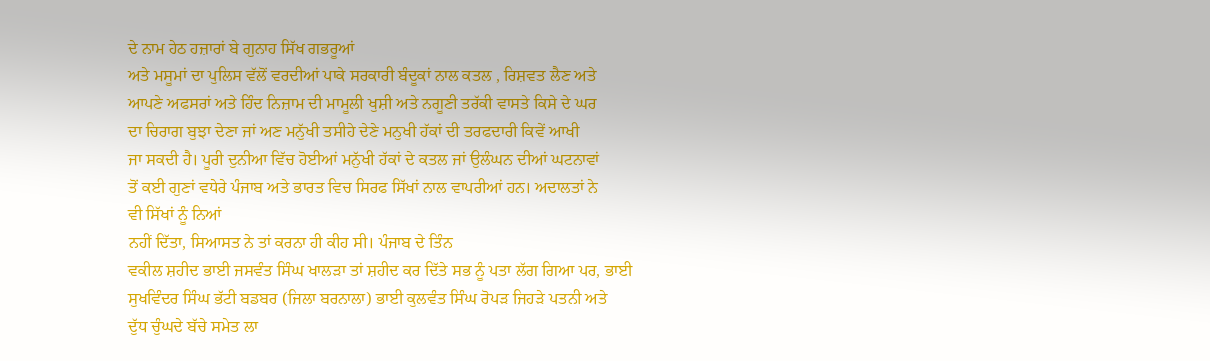ਦੇ ਨਾਮ ਹੇਠ ਹਜ਼ਾਰਾਂ ਬੇ ਗੁਨਾਹ ਸਿੱਖ ਗਭਰੂਆਂ
ਅਤੇ ਮਸੂਮਾਂ ਦਾ ਪੁਲਿਸ ਵੱਲੋਂ ਵਰਦੀਆਂ ਪਾਕੇ ਸਰਕਾਰੀ ਬੰਦੂਕਾਂ ਨਾਲ ਕਤਲ , ਰਿਸ਼ਵਤ ਲੈਣ ਅਤੇ
ਆਪਣੇ ਅਫਸਰਾਂ ਅਤੇ ਹਿੰਦ ਨਿਜ਼ਾਮ ਦੀ ਮਾਮੂਲੀ ਖੁਸ਼ੀ ਅਤੇ ਨਗੂਣੀ ਤਰੱਕੀ ਵਾਸਤੇ ਕਿਸੇ ਦੇ ਘਰ
ਦਾ ਚਿਰਾਗ ਬੁਝਾ ਦੇਣਾ ਜਾਂ ਅਣ ਮਨੁੱਖੀ ਤਸੀਹੇ ਦੇਣੇ ਮਨੁਖੀ ਹੱਕਾਂ ਦੀ ਤਰਫਦਾਰੀ ਕਿਵੇਂ ਆਖੀ
ਜਾ ਸਕਦੀ ਹੈ। ਪੂਰੀ ਦੁਨੀਆ ਵਿੱਚ ਹੋਈਆਂ ਮਨੁੱਖੀ ਹੱਕਾਂ ਦੇ ਕਤਲ ਜਾਂ ਉਲੰਘਨ ਦੀਆਂ ਘਟਨਾਵਾਂ
ਤੋਂ ਕਈ ਗੁਣਾਂ ਵਧੇਰੇ ਪੰਜਾਬ ਅਤੇ ਭਾਰਤ ਵਿਚ ਸਿਰਫ ਸਿੱਖਾਂ ਨਾਲ ਵਾਪਰੀਆਂ ਹਨ। ਅਦਾਲਤਾਂ ਨੇ
ਵੀ ਸਿੱਖਾਂ ਨੂੰ ਨਿਆਂ
ਨਹੀਂ ਦਿੱਤਾ, ਸਿਆਸਤ ਨੇ ਤਾਂ ਕਰਨਾ ਹੀ ਕੀਹ ਸੀ। ਪੰਜਾਬ ਦੇ ਤਿੰਨ
ਵਕੀਲ ਸ਼ਹੀਦ ਭਾਈ ਜਸਵੰਤ ਸਿੰਘ ਖਾਲੜਾ ਤਾਂ ਸ਼ਹੀਦ ਕਰ ਦਿੱਤੇ ਸਭ ਨੂੰ ਪਤਾ ਲੱਗ ਗਿਆ ਪਰ, ਭਾਈ
ਸੁਖਵਿੰਦਰ ਸਿੰਘ ਭੱਟੀ ਬਡਬਰ (ਜਿਲਾ ਬਰਨਾਲਾ) ਭਾਈ ਕੁਲਵੰਤ ਸਿੰਘ ਰੋਪੜ ਜਿਹੜੇ ਪਤਨੀ ਅਤੇ
ਦੁੱਧ ਚੁੰਘਦੇ ਬੱਚੇ ਸਮੇਤ ਲਾ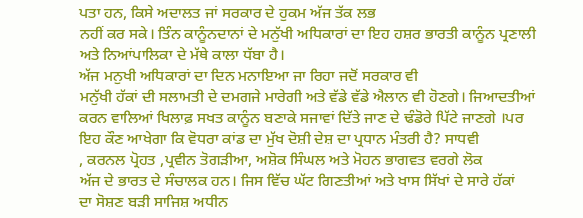ਪਤਾ ਹਨ, ਕਿਸੇ ਅਦਾਲਤ ਜਾਂ ਸਰਕਾਰ ਦੇ ਹੁਕਮ ਅੱਜ ਤੱਕ ਲਭ
ਨਹੀਂ ਕਰ ਸਕੇ। ਤਿੰਨ ਕਾਨੂੰਨਦਾਨਾਂ ਦੇ ਮਨੁੱਖੀ ਅਧਿਕਾਰਾਂ ਦਾ ਇਹ ਹਸ਼ਰ ਭਾਰਤੀ ਕਾਨੂੰਨ ਪ੍ਰਣਾਲੀ
ਅਤੇ ਨਿਆਂਪਾਲਿਕਾ ਦੇ ਮੱਥੇ ਕਾਲਾ ਧੱਬਾ ਹੈ।
ਅੱਜ ਮਨੁਖੀ ਅਧਿਕਾਰਾਂ ਦਾ ਦਿਨ ਮਨਾਇਆ ਜਾ ਰਿਹਾ ਜਦੋਂ ਸਰਕਾਰ ਵੀ
ਮਨੁੱਖੀ ਹੱਕਾਂ ਦੀ ਸਲਾਮਤੀ ਦੇ ਦਮਗਜੇ ਮਾਰੇਗੀ ਅਤੇ ਵੱਡੇ ਵੱਡੇ ਐਲਾਨ ਵੀ ਹੋਣਗੇ। ਜਿਆਦਤੀਆਂ
ਕਰਨ ਵਾਲਿਆਂ ਖਿਲਾਫ਼ ਸਖਤ ਕਾਨੂੰਨ ਬਣਾਕੇ ਸਜਾਵਾਂ ਦਿੱਤੇ ਜਾਣ ਦੇ ਢੰਡੋਰੇ ਪਿੱਟੇ ਜਾਣਗੇ ।ਪਰ
ਇਹ ਕੌਣ ਆਖੇਗਾ ਕਿ ਵੋਧਰਾ ਕਾਂਡ ਦਾ ਮੁੱਖ ਦੋਸ਼ੀ ਦੇਸ਼ ਦਾ ਪ੍ਰਧਾਨ ਮੰਤਰੀ ਹੈ? ਸਾਧਵੀ
, ਕਰਨਲ ਪ੍ਰੋਹਤ ,ਪ੍ਰਵੀਨ ਤੋਗੜੀਆ, ਅਸ਼ੋਕ ਸਿੰਘਲ ਅਤੇ ਮੋਹਨ ਭਾਗਵਤ ਵਰਗੇ ਲੋਕ
ਅੱਜ ਦੇ ਭਾਰਤ ਦੇ ਸੰਚਾਲਕ ਹਨ। ਜਿਸ ਵਿੱਚ ਘੱਟ ਗਿਣਤੀਆਂ ਅਤੇ ਖਾਸ ਸਿੱਖਾਂ ਦੇ ਸਾਰੇ ਹੱਕਾਂ
ਦਾ ਸੋਸ਼ਣ ਬੜੀ ਸਾਜਿਸ਼ ਅਧੀਨ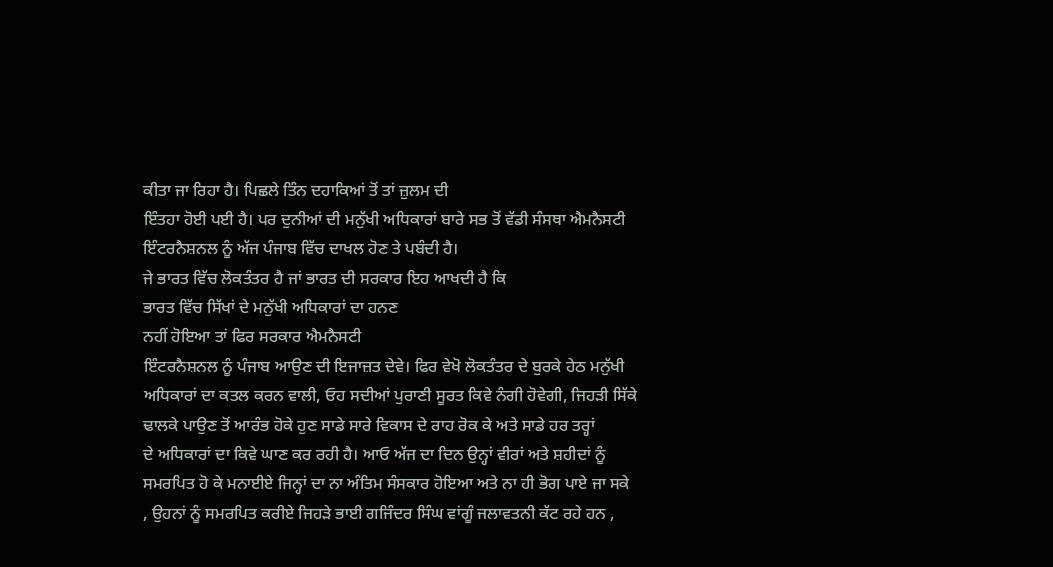ਕੀਤਾ ਜਾ ਰਿਹਾ ਹੈ। ਪਿਛਲੇ ਤਿੰਨ ਦਹਾਕਿਆਂ ਤੋਂ ਤਾਂ ਜ਼ੁਲਮ ਦੀ
ਇੰਤਹਾ ਹੋਈ ਪਈ ਹੈ। ਪਰ ਦੁਨੀਆਂ ਦੀ ਮਨੁੱਖੀ ਅਧਿਕਾਰਾਂ ਬਾਰੇ ਸਭ ਤੋਂ ਵੱਡੀ ਸੰਸਥਾ ਐਮਨੈਸਟੀ
ਇੰਟਰਨੈਸ਼ਨਲ ਨੂੰ ਅੱਜ ਪੰਜਾਬ ਵਿੱਚ ਦਾਖਲ ਹੋਣ ਤੇ ਪਬੰਦੀ ਹੈ।
ਜੇ ਭਾਰਤ ਵਿੱਚ ਲੋਕਤੰਤਰ ਹੈ ਜਾਂ ਭਾਰਤ ਦੀ ਸਰਕਾਰ ਇਹ ਆਖਦੀ ਹੈ ਕਿ
ਭਾਰਤ ਵਿੱਚ ਸਿੱਖਾਂ ਦੇ ਮਨੁੱਖੀ ਅਧਿਕਾਰਾਂ ਦਾ ਹਨਣ
ਨਹੀਂ ਹੋਇਆ ਤਾਂ ਫਿਰ ਸਰਕਾਰ ਐਮਨੈਸਟੀ
ਇੰਟਰਨੈਸ਼ਨਲ ਨੂੰ ਪੰਜਾਬ ਆਉਣ ਦੀ ਇਜਾਜ਼ਤ ਦੇਵੇ। ਫਿਰ ਵੇਖੋ ਲੋਕਤੰਤਰ ਦੇ ਬੁਰਕੇ ਹੇਠ ਮਨੁੱਖੀ
ਅਧਿਕਾਰਾਂ ਦਾ ਕਤਲ ਕਰਨ ਵਾਲੀ, ਓਹ ਸਦੀਆਂ ਪੁਰਾਣੀ ਸੂਰਤ ਕਿਵੇ ਨੰਗੀ ਹੋਵੇਗੀ, ਜਿਹੜੀ ਸਿੱਕੇ
ਢਾਲਕੇ ਪਾਉਣ ਤੋਂ ਆਰੰਭ ਹੋਕੇ ਹੁਣ ਸਾਡੇ ਸਾਰੇ ਵਿਕਾਸ ਦੇ ਰਾਹ ਰੋਕ ਕੇ ਅਤੇ ਸਾਡੇ ਹਰ ਤਰ੍ਹਾਂ
ਦੇ ਅਧਿਕਾਰਾਂ ਦਾ ਕਿਵੇ ਘਾਣ ਕਰ ਰਹੀ ਹੈ। ਆਓ ਅੱਜ ਦਾ ਦਿਨ ਉਨ੍ਹਾਂ ਵੀਰਾਂ ਅਤੇ ਸ਼ਹੀਦਾਂ ਨੂੰ
ਸਮਰਪਿਤ ਹੋ ਕੇ ਮਨਾਈਏ ਜਿਨ੍ਹਾਂ ਦਾ ਨਾ ਅੰਤਿਮ ਸੰਸਕਾਰ ਹੋਇਆ ਅਤੇ ਨਾ ਹੀ ਭੋਗ ਪਾਏ ਜਾ ਸਕੇ
, ਉਹਨਾਂ ਨੂੰ ਸਮਰਪਿਤ ਕਰੀਏ ਜਿਹੜੇ ਭਾਈ ਗਜਿੰਦਰ ਸਿੰਘ ਵਾਂਗੂੰ ਜਲਾਵਤਨੀ ਕੱਟ ਰਹੇ ਹਨ ,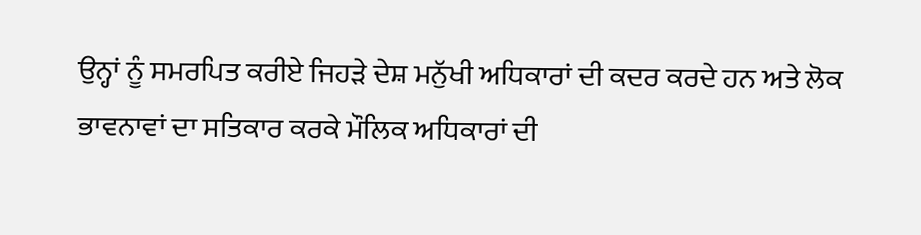ਉਨ੍ਹਾਂ ਨੂੰ ਸਮਰਪਿਤ ਕਰੀਏ ਜਿਹੜੇ ਦੇਸ਼ ਮਨੁੱਖੀ ਅਧਿਕਾਰਾਂ ਦੀ ਕਦਰ ਕਰਦੇ ਹਨ ਅਤੇ ਲੋਕ
ਭਾਵਨਾਵਾਂ ਦਾ ਸਤਿਕਾਰ ਕਰਕੇ ਮੌਲਿਕ ਅਧਿਕਾਰਾਂ ਦੀ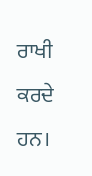ਰਾਖੀ ਕਰਦੇ ਹਨ।